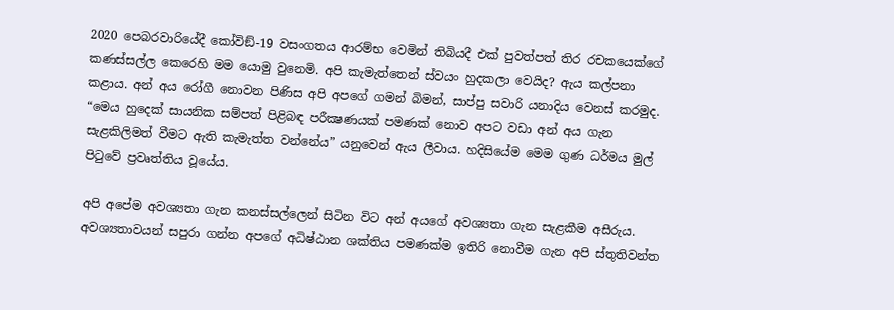2020 පෙබරවාරියේදී කෝවිඞ්-19 වසංගතය ආරම්භ වෙමින් තිබියදී එක් පුවත්පත් තිර රචකයෙක්ගේ කණස්සල්ල කෙරෙහි මම යොමු වුනෙමි. අපි කැමැත්තෙන් ස්වයං හුදකලා වෙයිද? ඇය කල්පනා කළාය. අන් අය රෝගී නොවන පිණිස අපි අපගේ ගමන් බිමන්, සාප්පු සවාරි යනාදිය වෙනස් කරමුද. “මෙය හුදෙක් සායනික සම්පත් පිළිබඳ පරීක්‍ෂණයක් පමණක් නොව අපට වඩා අන් අය ගැන සැළකිලිමත් වීමට ඇති කැමැත්ත වන්නේය” යනුවෙන් ඇය ලීවාය. හදිසියේම මෙම ගුණ ධර්මය මුල් පිටුවේ ප්‍රවෘත්තිය වූයේය.

අපි අපේම අවශ්‍යතා ගැන කනස්සල්ලෙන් සිටින විට අන් අයගේ අවශ්‍යතා ගැන සැළකීම අසීරුය. අවශ්‍යතාවයන් සපුරා ගන්න අපගේ අධිෂ්ඨාන ශක්තිය පමණක්ම ඉතිරි නොවීම ගැන අපි ස්තුතිවන්ත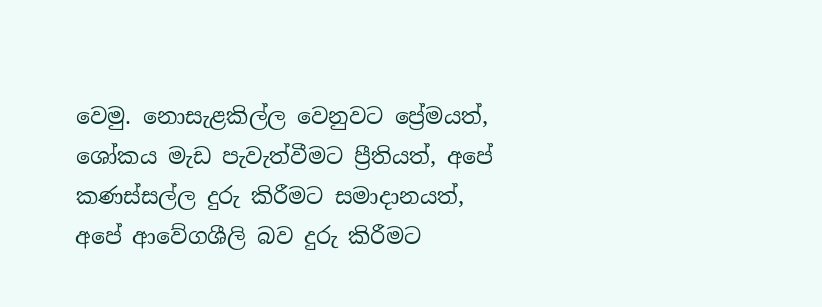වෙමු. නොසැළකිල්ල වෙනුවට ප්‍රේමයත්, ශෝකය මැඩ පැවැත්වීමට ප්‍රීතියත්, අපේ කණස්සල්ල දුරු කිරීමට සමාදානයත්, අපේ ආවේගශීලි බව දුරු කිරීමට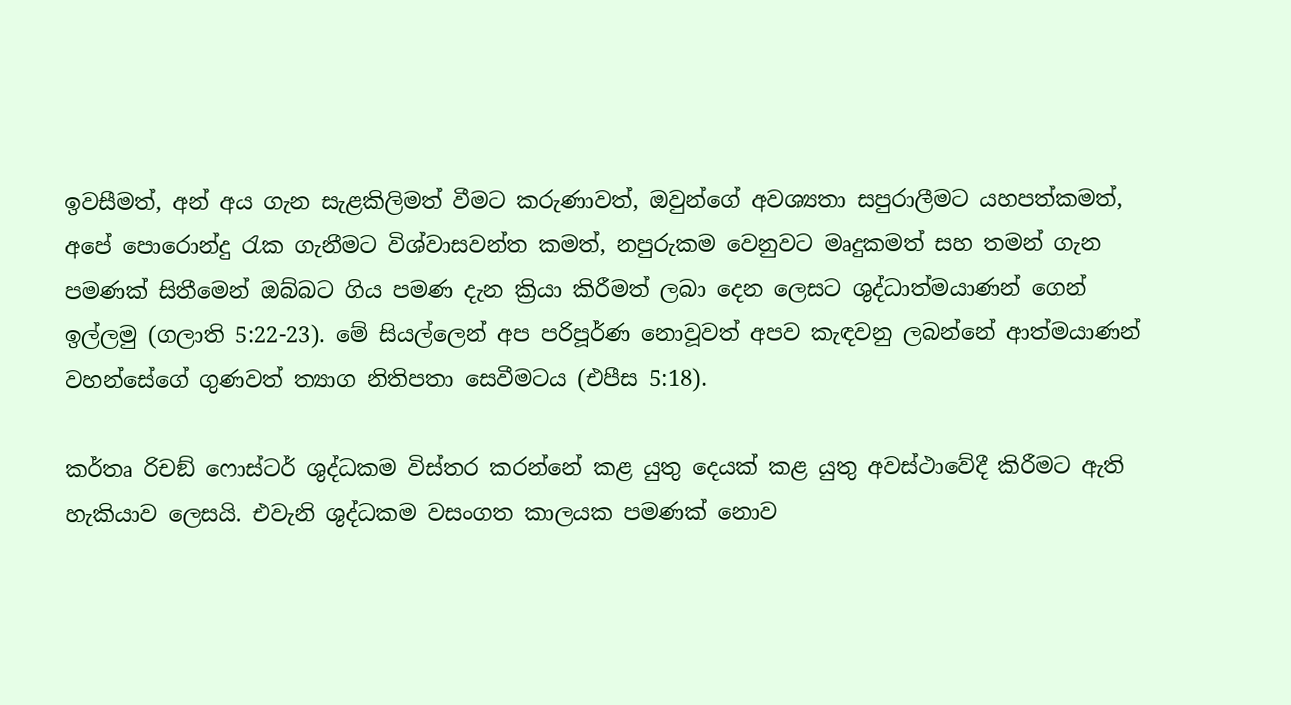ඉවසීමත්, අන් අය ගැන සැළකිලිමත් වීමට කරුණාවත්, ඔවුන්ගේ අවශ්‍යතා සපුරාලීමට යහපත්කමත්, අපේ පොරොන්දු රැක ගැනීමට විශ්වාසවන්ත කමත්, නපුරුකම වෙනුවට මෘදුකමත් සහ තමන් ගැන පමණක් සිතීමෙන් ඔබ්බට ගිය පමණ දැන ක්‍රියා කිරීමත් ලබා දෙන ලෙසට ශුද්ධාත්මයාණන් ගෙන් ඉල්ලමු (ගලාති 5:22-23). මේ සියල්ලෙන් අප පරිපූර්ණ නොවූවත් අපව කැඳවනු ලබන්නේ ආත්මයාණන් වහන්සේගේ ගුණවත් ත්‍යාග නිතිපතා සෙවීමටය (එපීස 5:18).

කර්තෘ රිචඞ් ෆොස්ටර් ශුද්ධකම විස්තර කරන්නේ කළ යුතු දෙයක් කළ යුතු අවස්ථාවේදී කිරීමට ඇති හැකියාව ලෙසයි. එවැනි ශුද්ධකම වසංගත කාලයක පමණක් නොව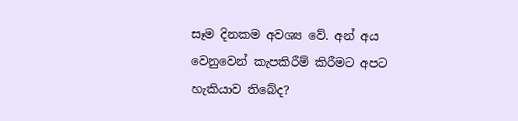සෑම දිනකම අවශ්‍ය වේ. අන් අය වෙනුවෙන් කැපකිරීම් කිරීමට අපට හැකියාව තිබේද?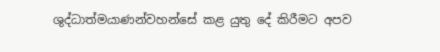ශුද්ධාත්මයාණන්වහන්සේ කළ යුතු දේ කිරීමට අපව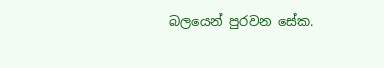බලයෙන් පුරවන සේක.